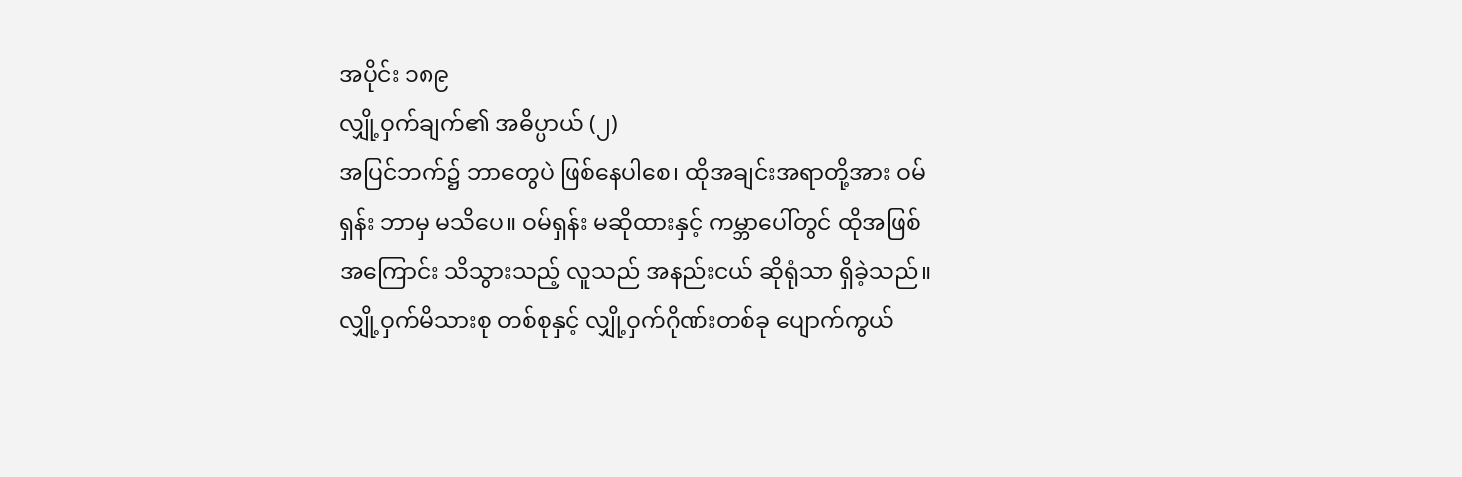အပိုင်း ၁၈၉
လျှို့ဝှက်ချက်၏ အဓိပ္ပာယ် (၂)
အပြင်ဘက်၌ ဘာတွေပဲ ဖြစ်နေပါစေ၊ ထိုအချင်းအရာတို့အား ဝမ်ရှန်း ဘာမှ မသိပေ။ ဝမ်ရှန်း မဆိုထားနှင့် ကမ္ဘာပေါ်တွင် ထိုအဖြစ်အကြောင်း သိသွားသည့် လူသည် အနည်းငယ် ဆိုရုံသာ ရှိခဲ့သည်။ လျှို့ဝှက်မိသားစု တစ်စုနှင့် လျှို့ဝှက်ဂိုဏ်းတစ်ခု ပျောက်ကွယ်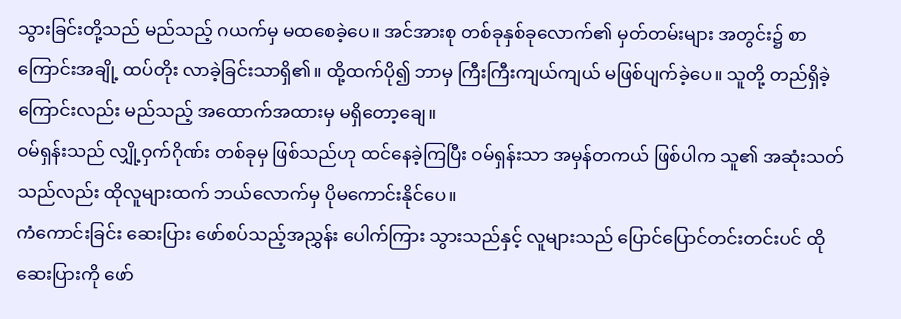သွားခြင်းတို့သည် မည်သည့် ဂယက်မှ မထစေခဲ့ပေ။ အင်အားစု တစ်ခုနှစ်ခုလောက်၏ မှတ်တမ်းများ အတွင်း၌ စာကြောင်းအချို့ ထပ်တိုး လာခဲ့ခြင်းသာရှိ၏။ ထို့ထက်ပို၍ ဘာမှ ကြီးကြီးကျယ်ကျယ် မဖြစ်ပျက်ခဲ့ပေ။ သူတို့ တည်ရှိခဲ့ကြောင်းလည်း မည်သည့် အထောက်အထားမှ မရှိတော့ချေ။
ဝမ်ရှန်းသည် လျှို့ဝှက်ဂိုဏ်း တစ်ခုမှ ဖြစ်သည်ဟု ထင်နေခဲ့ကြပြီး ဝမ်ရှန်းသာ အမှန်တကယ် ဖြစ်ပါက သူ၏ အဆုံးသတ်သည်လည်း ထိုလူများထက် ဘယ်လောက်မှ ပိုမကောင်းနိုင်ပေ။
ကံကောင်းခြင်း ဆေးပြား ဖော်စပ်သည့်အညွှန်း ပေါက်ကြား သွားသည်နှင့် လူများသည် ပြောင်ပြောင်တင်းတင်းပင် ထိုဆေးပြားကို ဖော်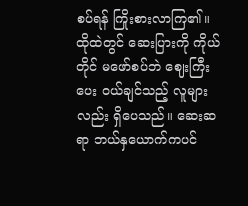စပ်ရန် ကြိုးစားလာကြ၏။ ထိုထဲတွင် ဆေးပြားကို ကိုယ်တိုင် မဖော်စပ်ဘဲ ဈေးကြီးပေး ဝယ်ချင်သည့် လူများလည်း ရှိပေသည်။ ဆေးဆရာ ဘယ်နှယောက်ကပင်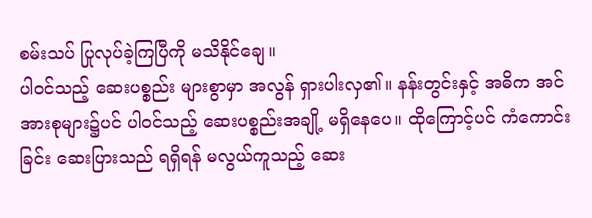စမ်းသပ် ပြုလုပ်ခဲ့ကြပြီကို မသိနိုင်ချေ။
ပါဝင်သည့် ဆေးပစ္စည်း များစွာမှာ အလွန် ရှားပါးလှ၏။ နန်းတွင်းနှင့် အဓိက အင်အားစုများ၌ပင် ပါဝင်သည့် ဆေးပစ္စည်းအချို့ မရှိနေပေ။ ထိုကြောင့်ပင် ကံကောင်းခြင်း ဆေးပြားသည် ရရှိရန် မလွယ်ကူသည့် ဆေး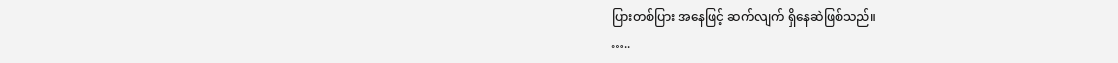ပြားတစ်ပြား အနေဖြင့် ဆက်လျက် ရှိနေဆဲဖြစ်သည်။
…..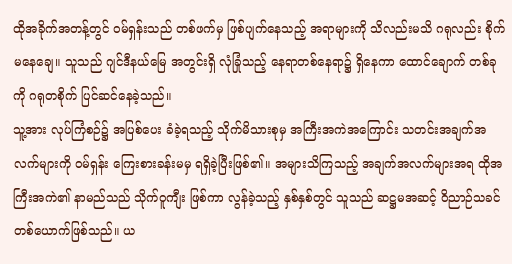ထိုအခိုက်အတန့်တွင် ဝမ်ရှန်းသည် တစ်ဖက်မှ ဖြစ်ပျက်နေသည့် အရာများကို သိလည်းမသိ ဂရုလည်း စိုက်မနေချေ။ သူသည် ဂျင်ဒီနယ်မြေ အတွင်းရှိ လုံခြုံသည့် နေရာတစ်နေရာ၌ ရှိနေကာ ထောင်ချောက် တစ်ခုကို ဂရုတစိုက် ပြင်ဆင်နေခဲ့သည်။
သူ့အား လုပ်ကြံစဉ်၌ အပြစ်ပေး ခံခဲ့ရသည့် သိုက်မိသားစုမှ အကြီးအကဲအကြောင်း သတင်းအချက်အလက်များကို ဝမ်ရှန်း ကြေးစားခန်းမမှ ရရှိခဲ့ပြီးဖြစ်၏။ အများသိကြသည့် အချက်အလက်များအရ ထိုအကြီးအကဲ၏ နာမည်သည် သိုက်ဝူကျီး ဖြစ်ကာ လွန်ခဲ့သည့် နှစ်နှစ်တွင် သူသည် ဆဋ္ဌမအဆင့် ဝိညာဉ်သခင် တစ်ယောက်ဖြစ်သည်။ ယ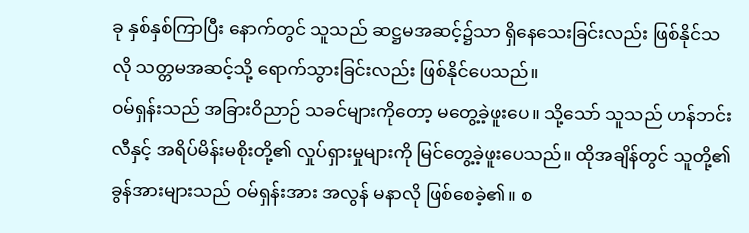ခု နှစ်နှစ်ကြာပြီး နောက်တွင် သူသည် ဆဋ္ဌမအဆင့်၌သာ ရှိနေသေးခြင်းလည်း ဖြစ်နိုင်သလို သတ္တမအဆင့်သို့ ရောက်သွားခြင်းလည်း ဖြစ်နိုင်ပေသည်။
ဝမ်ရှန်းသည် အခြားဝိညာဉ် သခင်များကိုတော့ မတွေ့ခဲ့ဖူးပေ။ သို့သော် သူသည် ဟန်ဘင်းလီနှင့် အရိပ်မိန်းမစိုးတို့၏ လှုပ်ရှားမှုများကို မြင်တွေ့ခဲ့ဖူးပေသည်။ ထိုအချိန်တွင် သူတို့၏ ခွန်အားများသည် ဝမ်ရှန်းအား အလွန် မနာလို ဖြစ်စေခဲ့၏။ စ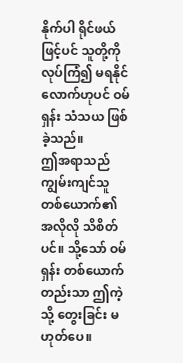နိုက်ပါ ရိုင်ဖယ်ဖြင့်ပင် သူတို့ကို လုပ်ကြံ၍ မရနိုင်လောက်ဟုပင် ဝမ်ရှန်း သံသယ ဖြစ်ခဲ့သည်။
ဤအရာသည် ကျွမ်းကျင်သူ တစ်ယောက်၏ အလိုလို သိစိတ်ပင်။ သို့သော် ဝမ်ရှန်း တစ်ယောက်တည်းသာ ဤကဲ့သို့ တွေးခြင်း မဟုတ်ပေ။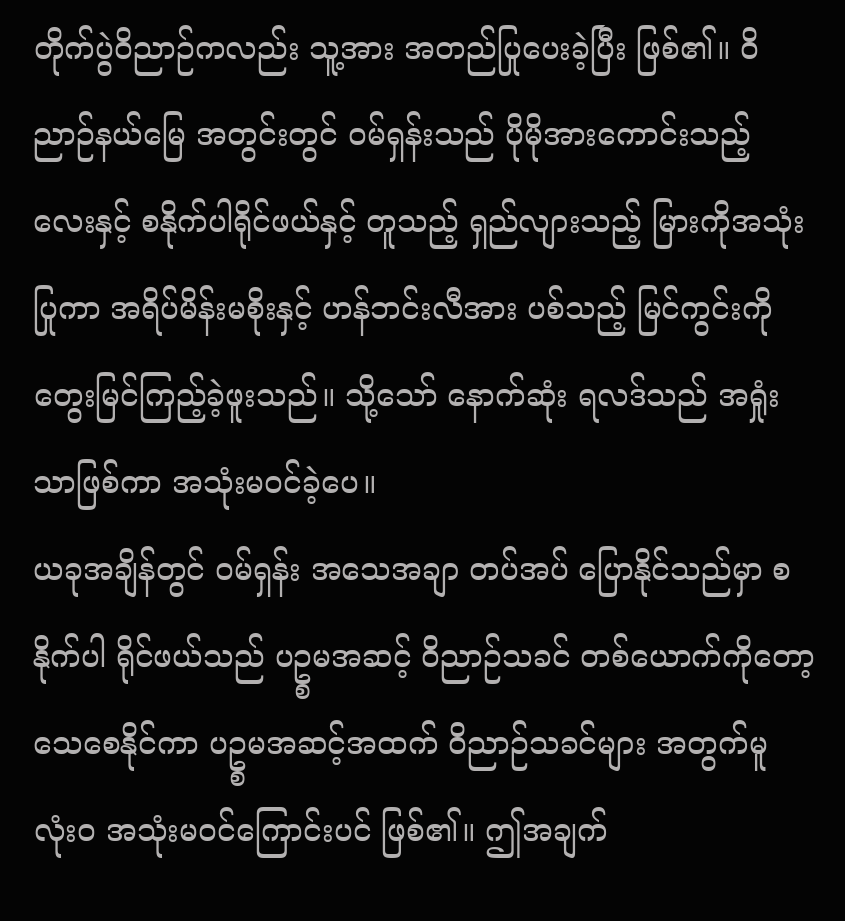တိုက်ပွဲဝိညာဉ်ကလည်း သူ့အား အတည်ပြုပေးခဲ့ပြီး ဖြစ်၏။ ဝိညာဉ်နယ်မြေ အတွင်းတွင် ဝမ်ရှန်းသည် ပိုမိုအားကောင်းသည့် လေးနှင့် စနိုက်ပါရိုင်ဖယ်နှင့် တူသည့် ရှည်လျားသည့် မြားကိုအသုံးပြုကာ အရိပ်မိန်းမစိုးနှင့် ဟန်ဘင်းလီအား ပစ်သည့် မြင်ကွင်းကို တွေးမြင်ကြည့်ခဲ့ဖူးသည်။ သို့သော် နောက်ဆုံး ရလဒ်သည် အရှုံးသာဖြစ်ကာ အသုံးမဝင်ခဲ့ပေ။
ယခုအချိန်တွင် ဝမ်ရှန်း အသေအချာ တပ်အပ် ပြောနိုင်သည်မှာ စနိုက်ပါ ရိုင်ဖယ်သည် ပဥ္စမအဆင့် ဝိညာဉ်သခင် တစ်ယောက်ကိုတော့ သေစေနိုင်ကာ ပဥ္စမအဆင့်အထက် ဝိညာဉ်သခင်များ အတွက်မူ လုံးဝ အသုံးမဝင်ကြောင်းပင် ဖြစ်၏။ ဤအချက်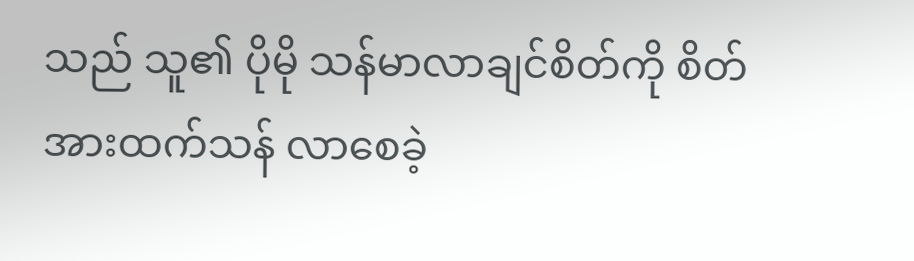သည် သူ၏ ပိုမို သန်မာလာချင်စိတ်ကို စိတ်အားထက်သန် လာစေခဲ့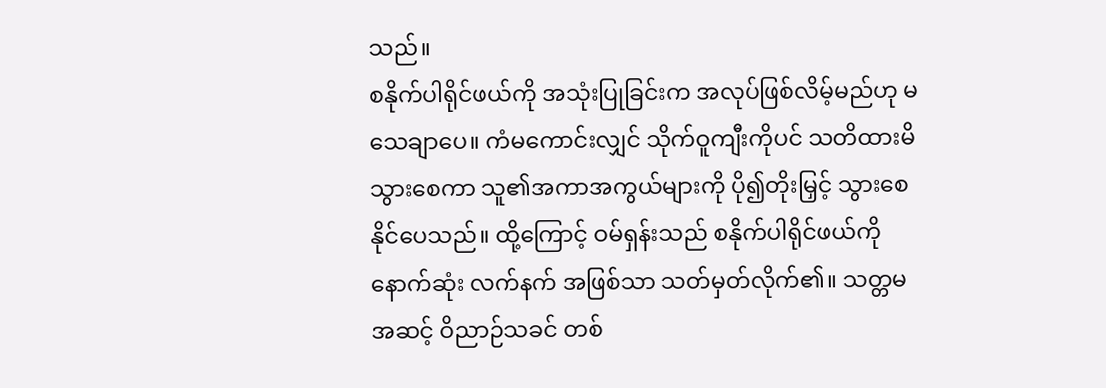သည်။
စနိုက်ပါရိုင်ဖယ်ကို အသုံးပြုခြင်းက အလုပ်ဖြစ်လိမ့်မည်ဟု မသေချာပေ။ ကံမကောင်းလျှင် သိုက်ဝူကျီးကိုပင် သတိထားမိ သွားစေကာ သူ၏အကာအကွယ်များကို ပို၍တိုးမြှင့် သွားစေနိုင်ပေသည်။ ထို့ကြောင့် ဝမ်ရှန်းသည် စနိုက်ပါရိုင်ဖယ်ကို နောက်ဆုံး လက်နက် အဖြစ်သာ သတ်မှတ်လိုက်၏။ သတ္တမအဆင့် ဝိညာဉ်သခင် တစ်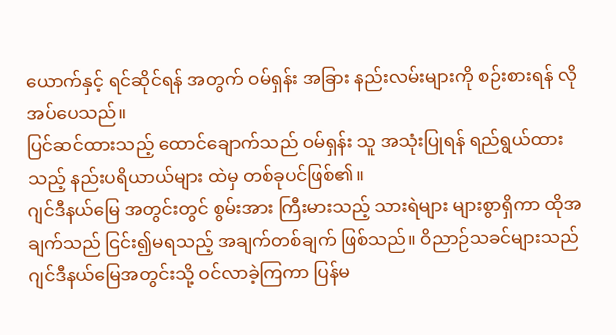ယောက်နှင့် ရင်ဆိုင်ရန် အတွက် ဝမ်ရှန်း အခြား နည်းလမ်းများကို စဉ်းစားရန် လိုအပ်ပေသည်။
ပြင်ဆင်ထားသည့် ထောင်ချောက်သည် ဝမ်ရှန်း သူ အသုံးပြုရန် ရည်ရွယ်ထားသည့် နည်းပရိယာယ်များ ထဲမှ တစ်ခုပင်ဖြစ်၏။
ဂျင်ဒီနယ်မြေ အတွင်းတွင် စွမ်းအား ကြီးမားသည့် သားရဲများ များစွာရှိကာ ထိုအချက်သည် ငြင်း၍မရသည့် အချက်တစ်ချက် ဖြစ်သည်။ ဝိညာဉ်သခင်များသည် ဂျင်ဒီနယ်မြေအတွင်းသို့ ဝင်လာခဲ့ကြကာ ပြန်မ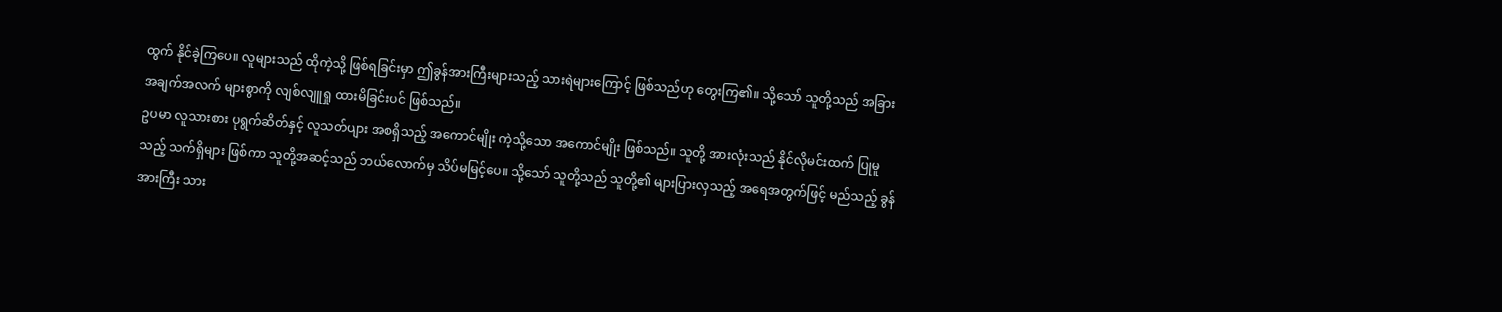ထွက် နိုင်ခဲ့ကြပေ။ လူများသည် ထိုကဲ့သို့ ဖြစ်ရခြင်းမှာ ဤခွန်အားကြီးများသည့် သားရဲများကြောင့် ဖြစ်သည်ဟု တွေးကြ၏။ သို့သော် သူတို့သည် အခြား အချက်အလက် များစွာကို လျစ်လျူရှု ထားမိခြင်းပင် ဖြစ်သည်။
ဥပမာ လူသားစား ပုရွက်ဆိတ်နှင့် လူသတ်ပျား အစရှိသည့် အကောင်မျိုး ကဲ့သို့သော အကောင်မျိုး ဖြစ်သည်။ သူတို့ အားလုံးသည် နိုင်လိုမင်းထက် ပြုမူသည့် သက်ရှိများ ဖြစ်ကာ သူတို့အဆင့်သည် ဘယ်လောက်မှ သိပ်မမြင့်ပေ။ သို့သော် သူတို့သည် သူတို့၏ များပြားလှသည့် အရေအတွက်ဖြင့် မည်သည့် ခွန်အားကြီး သား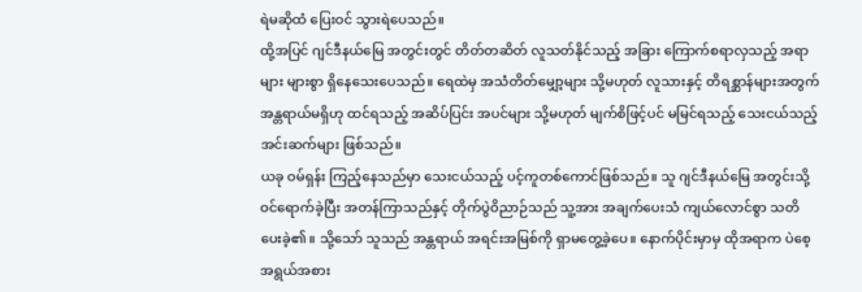ရဲမဆိုထံ ပြေးဝင် သွားရဲပေသည်။
ထို့အပြင် ဂျင်ဒီနယ်မြေ အတွင်းတွင် တိတ်တဆိတ် လူသတ်နိုင်သည့် အခြား ကြောက်စရာလှသည့် အရာများ များစွာ ရှိနေသေးပေသည်။ ရေထဲမှ အသံတိတ်မျှော့များ သို့မဟုတ် လူသားနှင့် တိရစ္ဆာန်များအတွက် အန္တရာယ်မရှိဟု ထင်ရသည့် အဆိပ်ပြင်း အပင်များ သို့မဟုတ် မျက်စိဖြင့်ပင် မမြင်ရသည့် သေးငယ်သည့် အင်းဆက်များ ဖြစ်သည်။
ယခု ဝမ်ရှန်း ကြည့်နေသည်မှာ သေးငယ်သည့် ပင့်ကူတစ်ကောင်ဖြစ်သည်။ သူ ဂျင်ဒီနယ်မြေ အတွင်းသို့ ဝင်ရောက်ခဲ့ပြီး အတန်ကြာသည်နှင့် တိုက်ပွဲဝိညာဉ်သည် သူ့အား အချက်ပေးသံ ကျယ်လောင်စွာ သတိပေးခဲ့၏။ သို့သော် သူသည် အန္တရာယ် အရင်းအမြစ်ကို ရှာမတွေ့ခဲ့ပေ။ နောက်ပိုင်းမှာမှ ထိုအရာက ပဲစေ့အရွယ်အစား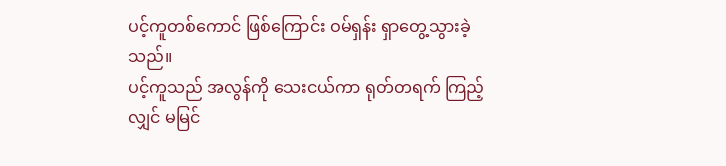ပင့်ကူတစ်ကောင် ဖြစ်ကြောင်း ဝမ်ရှန်း ရှာတွေ့သွားခဲ့သည်။
ပင့်ကူသည် အလွန်ကို သေးငယ်ကာ ရုတ်တရက် ကြည့်လျှင် မမြင်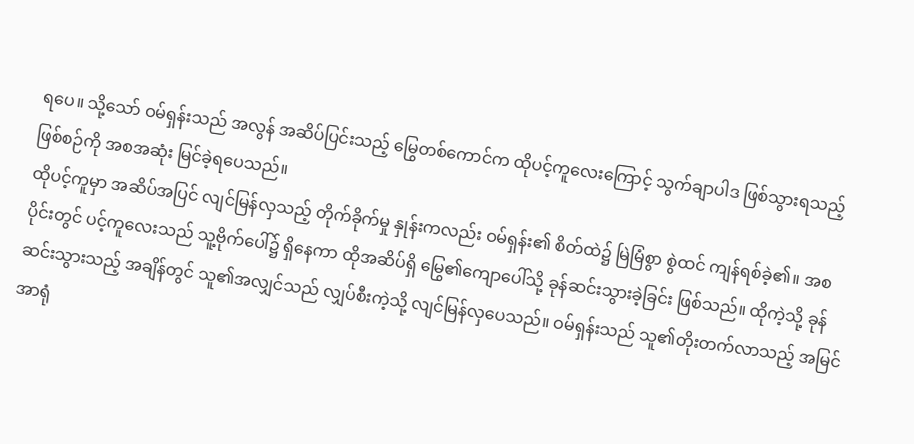ရပေ။ သို့သော် ဝမ်ရှန်းသည် အလွန် အဆိပ်ပြင်းသည့် မြွေတစ်ကောင်က ထိုပင့်ကူလေးကြောင့် သွက်ချာပါဒ ဖြစ်သွားရသည့် ဖြစ်စဉ်ကို အစအဆုံး မြင်ခဲ့ရပေသည်။
ထိုပင့်ကူမှာ အဆိပ်အပြင် လျင်မြန်လှသည့် တိုက်ခိုက်မှု နှုန်းကလည်း ဝမ်ရှန်း၏ စိတ်ထဲ၌ မြဲမြံစွာ စွဲထင် ကျန်ရစ်ခဲ့၏။ အစပိုင်းတွင် ပင့်ကူလေးသည် သူ့ဗိုက်ပေါ်၌ ရှိနေကာ ထိုအဆိပ်ရှိ မြွေ၏ကျောပေါ်သို့ ခုန်ဆင်းသွားခဲ့ခြင်း ဖြစ်သည်။ ထိုကဲ့သို့ ခုန်ဆင်းသွားသည့် အချိန်တွင် သူ၏အလျှင်သည် လျှပ်စီးကဲ့သို့ လျင်မြန်လှပေသည်။ ဝမ်ရှန်းသည် သူ၏တိုးတက်လာသည့် အမြင်အာရုံ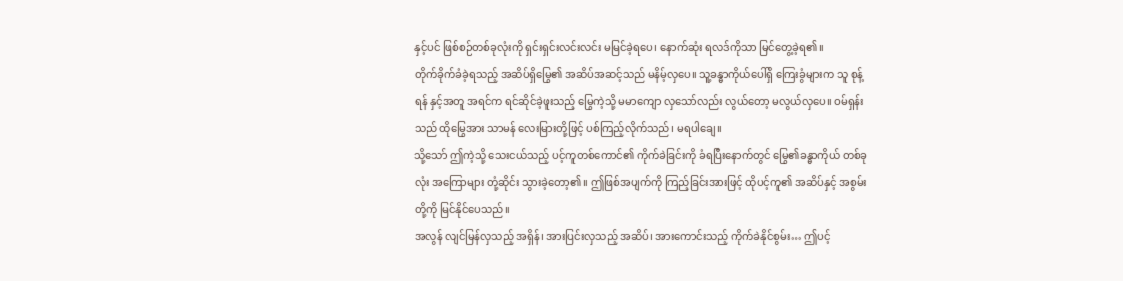နှင့်ပင် ဖြစ်စဉ်တစ်ခုလုံးကို ရှင်းရှင်းလင်းလင်း မမြင်ခဲ့ရပေ၊ နောက်ဆုံး ရလဒ်ကိုသာ မြင်တွေ့ခဲ့ရ၏။
တိုက်ခိုက်ခံခဲ့ရသည့် အဆိပ်ရှိမြွေ၏ အဆိပ်အဆင့်သည် မနိမ့်လှပေ။ သူ့ခန္ဓာကိုယ်ပေါ်ရှိ ကြေးခွံများက သူ စုန့်ရန် နှင့်အတူ အရင်က ရင်ဆိုင်ခဲ့ဖူးသည့် မြွေကဲ့သို့ မမာကျော လှသော်လည်း လွယ်တော့ မလွယ်လှပေ။ ဝမ်ရှန်းသည် ထိုမြွေအား သာမန် လေးမြားတို့ဖြင့် ပစ်ကြည့်လိုက်သည်၊ မရပါချေ။
သို့သော် ဤကဲ့သို့ သေးငယ်သည့် ပင့်ကူတစ်ကောင်၏ ကိုက်ခဲခြင်းကို ခံရပြီးနောက်တွင် မြွေ၏ခန္ဓာကိုယ် တစ်ခုလုံး အကြောများ တုံ့ဆိုင်း သွားခဲ့တော့၏။ ဤဖြစ်အပျက်ကို ကြည့်ခြင်းအားဖြင့် ထိုပင့်ကူ၏ အဆိပ်နှင့် အစွမ်းတို့ကို မြင်နိုင်ပေသည်။
အလွန် လျင်မြန်လှသည့် အရှိန်၊ အားပြင်းလှသည့် အဆိပ်၊ အားကောင်းသည့် ကိုက်ခဲနိုင်စွမ်း… ဤပင့်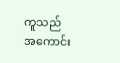ကူသည် အကောင်း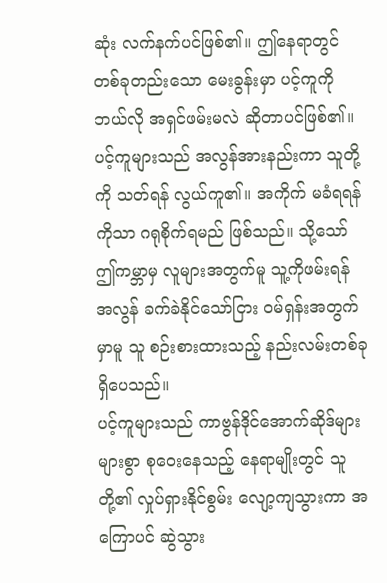ဆုံး လက်နက်ပင်ဖြစ်၏။ ဤနေရာတွင် တစ်ခုတည်းသော မေးခွန်းမှာ ပင့်ကူကို ဘယ်လို အရှင်ဖမ်းမလဲ ဆိုတာပင်ဖြစ်၏။
ပင့်ကူများသည် အလွန်အားနည်းကာ သူတို့ကို သတ်ရန် လွယ်ကူ၏။ အကိုက် မခံရရန်ကိုသာ ဂရုစိုက်ရမည် ဖြစ်သည်။ သို့သော် ဤကမ္ဘာမှ လူများအတွက်မူ သူ့ကိုဖမ်းရန် အလွန် ခက်ခဲနိုင်သော်ငြား ဝမ်ရှန်းအတွက်မှာမူ သူ စဉ်းစားထားသည့် နည်းလမ်းတစ်ခု ရှိပေသည်။
ပင့်ကူများသည် ကာဗွန်ဒိုင်အောက်ဆိုဒ်များ များစွာ စုဝေးနေသည့် နေရာမျိုးတွင် သူတို့၏ လှုပ်ရှားနိုင်စွမ်း လျော့ကျသွားကာ အကြောပင် ဆွဲသွား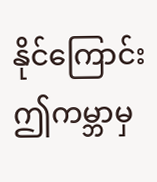နိုင်ကြောင်း ဤကမ္ဘာမှ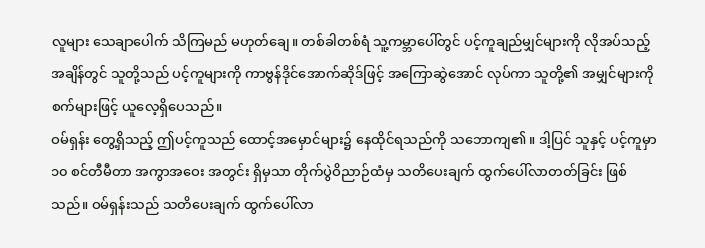လူများ သေချာပေါက် သိကြမည် မဟုတ်ချေ။ တစ်ခါတစ်ရံ သူ့ကမ္ဘာပေါ်တွင် ပင့်ကူချည်မျှင်များကို လိုအပ်သည့် အချိန်တွင် သူတို့သည် ပင့်ကူများကို ကာဗွန်ဒိုင်အောက်ဆိုဒ်ဖြင့် အကြောဆွဲအောင် လုပ်ကာ သူတို့၏ အမျှင်များကို စက်များဖြင့် ယူလေ့ရှိပေသည်။
ဝမ်ရှန်း တွေ့ရှိသည့် ဤပင့်ကူသည် ထောင့်အမှောင်များ၌ နေထိုင်ရသည်ကို သဘောကျ၏။ ဒါ့ပြင် သူနှင့် ပင့်ကူမှာ ၁၀ စင်တီမီတာ အကွာအဝေး အတွင်း ရှိမှသာ တိုက်ပွဲဝိညာဉ်ထံမှ သတိပေးချက် ထွက်ပေါ်လာတတ်ခြင်း ဖြစ်သည်။ ဝမ်ရှန်းသည် သတိပေးချက် ထွက်ပေါ်လာ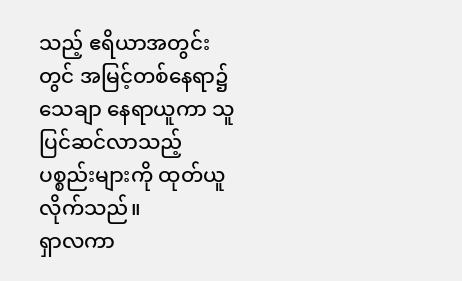သည့် ဧရိယာအတွင်းတွင် အမြင့်တစ်နေရာ၌ သေချာ နေရာယူကာ သူ ပြင်ဆင်လာသည့် ပစ္စည်းများကို ထုတ်ယူလိုက်သည်။
ရှာလကာ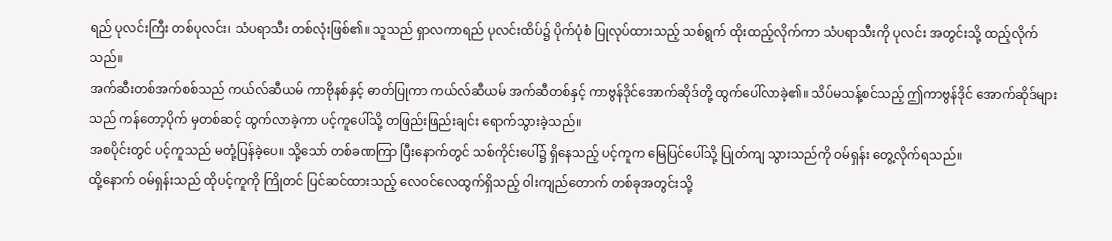ရည် ပုလင်းကြီး တစ်ပုလင်း၊ သံပရာသီး တစ်လုံးဖြစ်၏။ သူသည် ရှာလကာရည် ပုလင်းထိပ်၌ ပိုက်ပုံစံ ပြုလုပ်ထားသည့် သစ်ရွက် ထိုးထည့်လိုက်ကာ သံပရာသီးကို ပုလင်း အတွင်းသို့ ထည့်လိုက်သည်။
အက်ဆီးတစ်အက်စစ်သည် ကယ်လ်ဆီယမ် ကာဗိုနစ်နှင့် ဓာတ်ပြုကာ ကယ်လ်ဆီယမ် အက်ဆီတစ်နှင့် ကာဗွန်ဒိုင်အောက်ဆိုဒ်တို့ ထွက်ပေါ်လာခဲ့၏။ သိပ်မသန့်စင်သည့် ဤကာဗွန်ဒိုင် အောက်ဆိုဒ်များသည် ကန်တော့ပိုက် မှတစ်ဆင့် ထွက်လာခဲ့ကာ ပင့်ကူပေါ်သို့ တဖြည်းဖြည်းချင်း ရောက်သွားခဲ့သည်။
အစပိုင်းတွင် ပင့်ကူသည် မတုံ့ပြန်ခဲ့ပေ။ သို့သော် တစ်ခဏကြာ ပြီးနောက်တွင် သစ်ကိုင်းပေါ်၌ ရှိနေသည့် ပင့်ကူက မြေပြင်ပေါ်သို့ ပြုတ်ကျ သွားသည်ကို ဝမ်ရှန်း တွေ့လိုက်ရသည်။
ထို့နောက် ဝမ်ရှန်းသည် ထိုပင့်ကူကို ကြိုတင် ပြင်ဆင်ထားသည့် လေဝင်လေထွက်ရှိသည့် ဝါးကျည်တောက် တစ်ခုအတွင်းသို့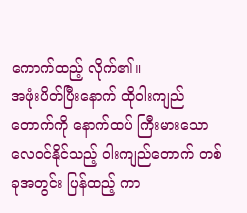ကောက်ထည့် လိုက်၏။
အဖုံးပိတ်ပြီးနောက် ထိုဝါးကျည်တောက်ကို နောက်ထပ် ကြီးမားသော လေဝင်နိုင်သည့် ဝါးကျည်တောက် တစ်ခုအတွင်း ပြန်ထည့် ကာ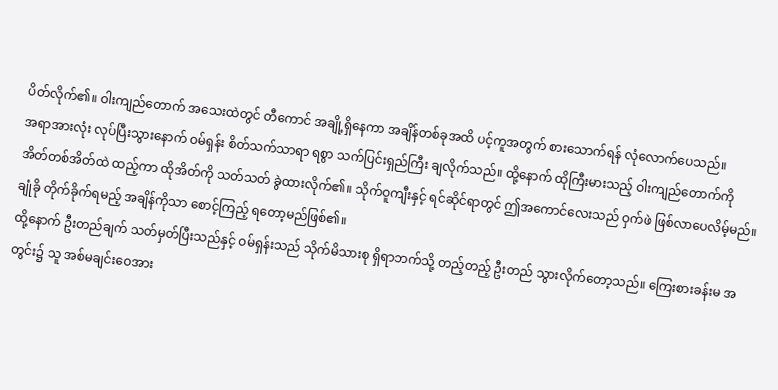ပိတ်လိုက်၏။ ဝါးကျည်တောက် အသေးထဲတွင် တီကောင် အချို့ရှိနေကာ အချိန်တစ်ခုအထိ ပင့်ကူအတွက် စားသောက်ရန် လုံလောက်ပေသည်။
အရာအားလုံး လုပ်ပြီးသွားနောက် ဝမ်ရှန်း စိတ်သက်သာရာ ရစွာ သက်ပြင်းရှည်ကြီး ချလိုက်သည်။ ထို့နောက် ထိုကြီးမားသည့် ဝါးကျည်တောက်ကို အိတ်တစ်အိတ်ထဲ ထည့်ကာ ထိုအိတ်ကို သတ်သတ် ခွဲထားလိုက်၏။ သိုက်ဝူကျီးနှင့် ရင်ဆိုင်ရာတွင် ဤအကောင်လေးသည် ဝှက်ဖဲ ဖြစ်လာပေလိမ့်မည်။ ချုံခို တိုက်ခိုက်ရမည့် အချိန်ကိုသာ စောင့်ကြည့် ရတော့မည်ဖြစ်၏။
ထို့နောက် ဦးတည်ချက် သတ်မှတ်ပြီးသည်နှင့် ဝမ်ရှန်းသည် သိုက်မိသားစု ရှိရာဘက်သို့ တည့်တည့် ဦးတည် သွားလိုက်တော့သည်။ ကြေးစားခန်းမ အတွင်း၌ သူ အစ်မချင်းဝေအား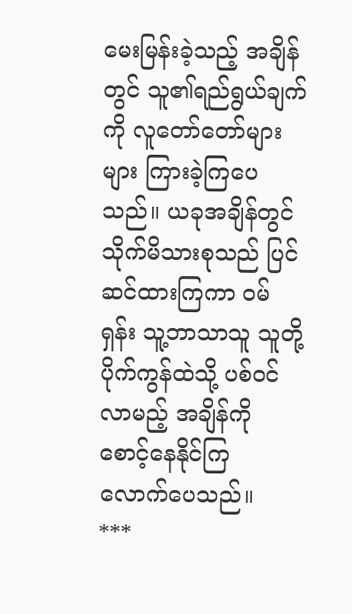မေးမြန်းခဲ့သည့် အချိန်တွင် သူ၏ရည်ရွယ်ချက်ကို လူတော်တော်များများ ကြားခဲ့ကြပေသည်။ ယခုအချိန်တွင် သိုက်မိသားစုသည် ပြင်ဆင်ထားကြကာ ဝမ်ရှန်း သူ့ဘာသာသူ သူတို့ပိုက်ကွန်ထဲသို့ ပစ်ဝင်လာမည့် အချိန်ကို စောင့်နေနိုင်ကြ လောက်ပေသည်။
***